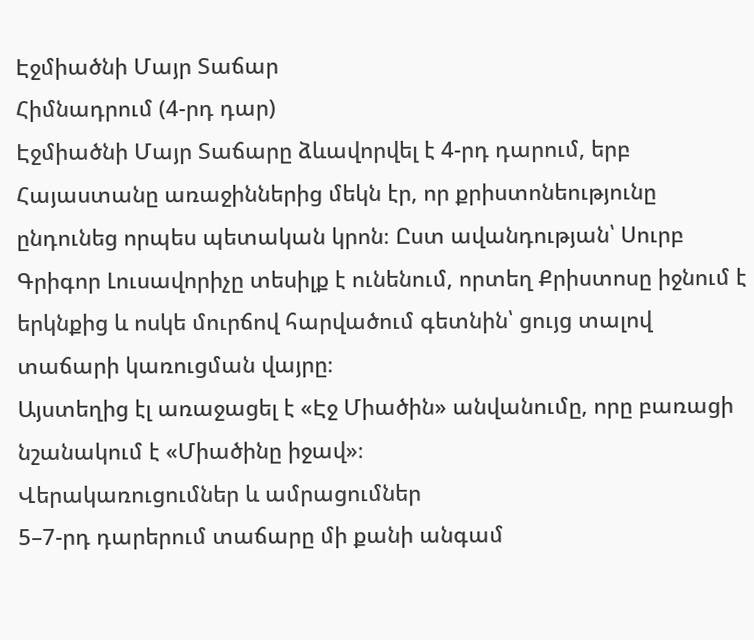Էջմիածնի Մայր Տաճար
Հիմնադրում (4-րդ դար)
Էջմիածնի Մայր Տաճարը ձևավորվել է 4-րդ դարում, երբ Հայաստանը առաջիններից մեկն էր, որ քրիստոնեությունը ընդունեց որպես պետական կրոն։ Ըստ ավանդության՝ Սուրբ Գրիգոր Լուսավորիչը տեսիլք է ունենում, որտեղ Քրիստոսը իջնում է երկնքից և ոսկե մուրճով հարվածում գետնին՝ ցույց տալով տաճարի կառուցման վայրը։
Այստեղից էլ առաջացել է «Էջ Միածին» անվանումը, որը բառացի նշանակում է «Միածինը իջավ»։
Վերակառուցումներ և ամրացումներ
5–7-րդ դարերում տաճարը մի քանի անգամ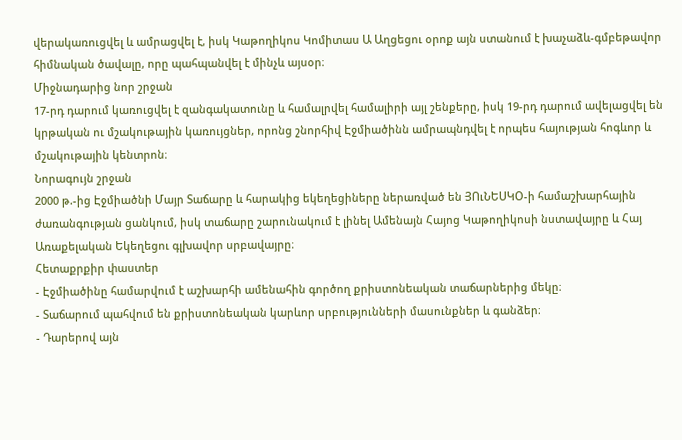վերակառուցվել և ամրացվել է, իսկ Կաթողիկոս Կոմիտաս Ա Աղցեցու օրոք այն ստանում է խաչաձև-գմբեթավոր հիմնական ծավալը, որը պահպանվել է մինչև այսօր։
Միջնադարից նոր շրջան
17-րդ դարում կառուցվել է զանգակատունը և համալրվել համալիրի այլ շենքերը, իսկ 19-րդ դարում ավելացվել են կրթական ու մշակութային կառույցներ, որոնց շնորհիվ Էջմիածինն ամրապնդվել է որպես հայության հոգևոր և մշակութային կենտրոն։
Նորագույն շրջան
2000 թ.-ից Էջմիածնի Մայր Տաճարը և հարակից եկեղեցիները ներառված են ՅՈւՆԵՍԿՕ-ի համաշխարհային ժառանգության ցանկում, իսկ տաճարը շարունակում է լինել Ամենայն Հայոց Կաթողիկոսի նստավայրը և Հայ Առաքելական Եկեղեցու գլխավոր սրբավայրը։
Հետաքրքիր փաստեր
- Էջմիածինը համարվում է աշխարհի ամենահին գործող քրիստոնեական տաճարներից մեկը։
- Տաճարում պահվում են քրիստոնեական կարևոր սրբությունների մասունքներ և գանձեր։
- Դարերով այն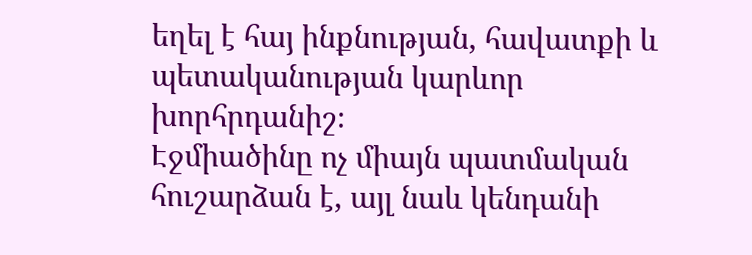եղել է հայ ինքնության, հավատքի և պետականության կարևոր խորհրդանիշ։
Էջմիածինը ոչ միայն պատմական հուշարձան է, այլ նաև կենդանի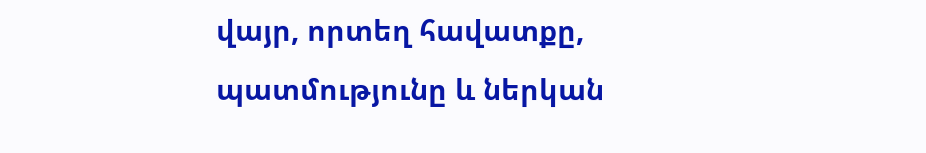վայր, որտեղ հավատքը, պատմությունը և ներկան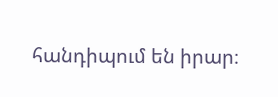հանդիպում են իրար։